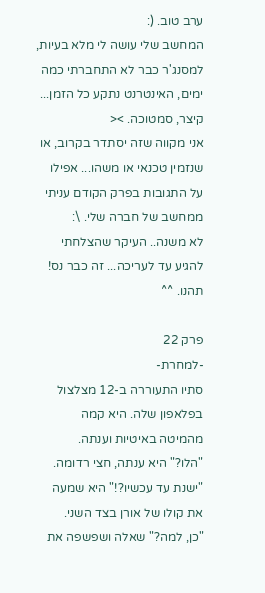ערב טוב. (:
המחשב שלי עושה לי מלא בעיות, למסנג'ר כבר לא התחברתי כמה ימים, האינטרנט נתקע כל הזמן... קיצר, סמטוכה. ><
אני מקווה שזה יסתדר בקרוב, או שנזמין טכנאי או משהו... אפילו על התגובות בפרק הקודם עניתי ממחשב של חברה שלי. \:
לא משנה.. העיקר שהצלחתי להגיע עד לעריכה... זה כבר נס!
תהנו. ^^

פרק 22
-למחרת-
סתיו התעוררה ב-12 מצלצול בפלאפון שלה. היא קמה מהמיטה באיטיות וענתה.
"הלו?" היא ענתה, חצי רדומה.
"ישנת עד עכשיו?!" היא שמעה את קולו של אורן בצד השני.
"כן, למה?" שאלה ושפשפה את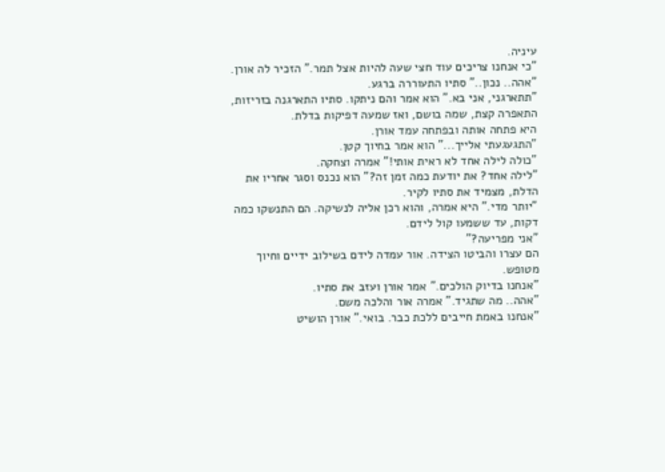עיניה.
"כי אנחנו צריכים עוד חצי שעה להיות אצל תמר." הזכיר לה אורן.
"אהה.. נכון.." סתיו התעוררה ברגע.
"תתארגני, אני בא." הוא אמר והם ניתקו. סתיו התארגנה בזריזות, התאפרה קצת, שמה בושם, ואז שמעה דפיקות בדלת.
היא פתחה אותה ובפתחה עמד אורן.
"התגעגעתי אלייך..." הוא אמר בחיוך קטן.
"כולה לילה אחד לא ראית אותי!" אמרה וצחקה.
"לילה אחד? את יודעת כמה זמן זה?" הוא נכנס וסגר אחריו את הדלת, מצמיד את סתיו לקיר.
"יותר מדי." היא אמרה, והוא רכן אליה לנשיקה. הם התנשקו כמה דקות, עד ששמעו קול לידם.
"אני מפריעה?"
הם עצרו והביטו הצידה. אור עמדה לידם בשילוב ידיים וחיוך מטופש.
"אנחנו בדיוק הולכים." אמר אורן ועזב את סתיו.
"אהה.. מה שתגיד." אמרה אור והלכה משם.
"אנחנו באמת חייבים ללכת כבר. בואי." אורן הושיט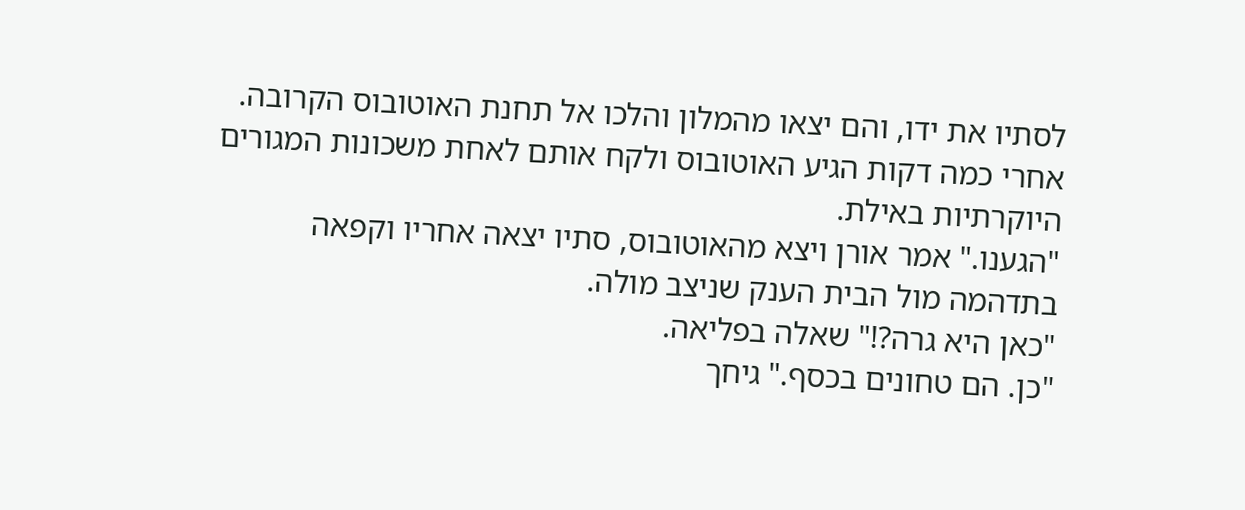לסתיו את ידו, והם יצאו מהמלון והלכו אל תחנת האוטובוס הקרובה.
אחרי כמה דקות הגיע האוטובוס ולקח אותם לאחת משכונות המגורים היוקרתיות באילת.
"הגענו." אמר אורן ויצא מהאוטובוס, סתיו יצאה אחריו וקפאה בתדהמה מול הבית הענק שניצב מולה.
"כאן היא גרה?!" שאלה בפליאה.
"כן. הם טחונים בכסף." גיחך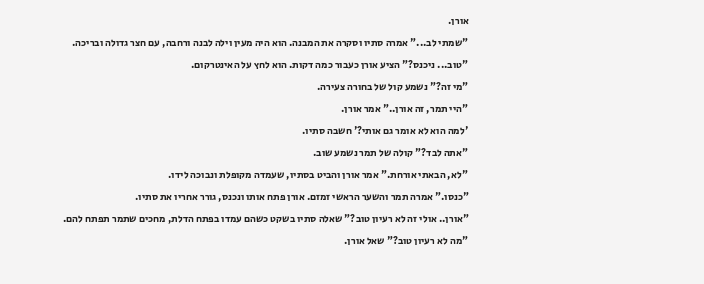אורן.
"שמתי לב..." אמרה סתיו וסקרה את המבנה. הוא היה מעין וילה לבנה ורחבה, עם חצר גדולה ובריכה.
"טוב... ניכנס?" הציע אורן כעבור כמה דקות. הוא לחץ על האינטרקום.
"מי זה?" נשמע קול של בחורה צעירה.
"היי תמר, זה אורן.." אמר אורן.
'למה הוא לא אומר גם אותי?' חשבה סתיו.
"אתה לבד?" קולה של תמר נשמע שוב.
"לא, הבאתי אורחת." אמר אורן והביט בסתיו, שעמדה מקופלת ונבוכה לידו.
"כנסו." אמרה תמר והשער הראשי זמזם. אורן פתח אותו ונכנס, גורר אחריו את סתיו.
"אורן.. אולי זה לא רעיון טוב?" שאלה סתיו בשקט כשהם עמדו בפתח הדלת, מחכים שתמר תפתח להם.
"מה לא רעיון טוב?" שאל אורן.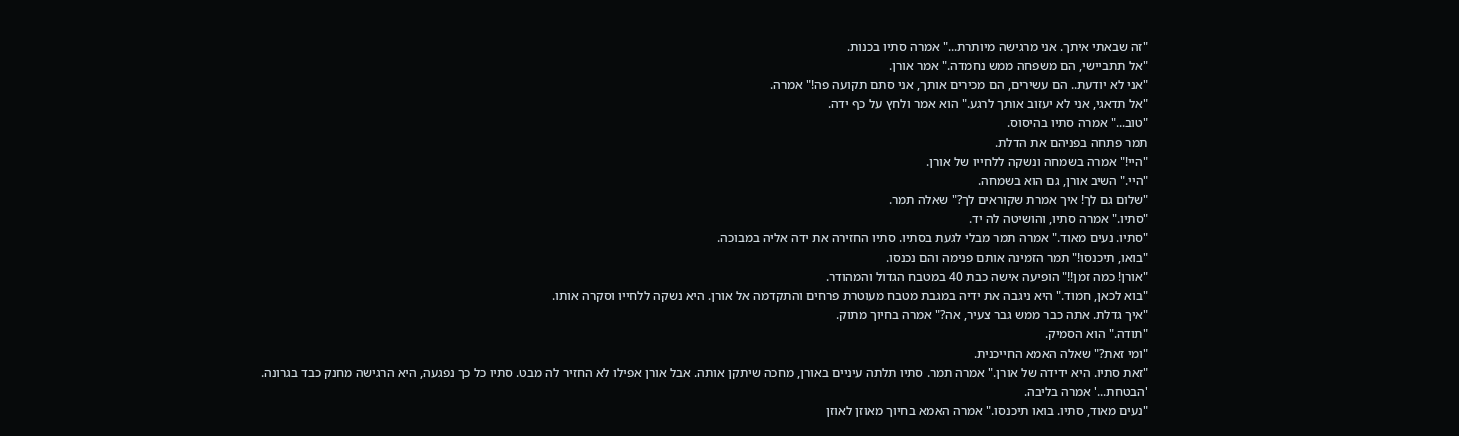"זה שבאתי איתך. אני מרגישה מיותרת..." אמרה סתיו בכנות.
"אל תתביישי, הם משפחה ממש נחמדה." אמר אורן.
"אני לא יודעת.. הם עשירים, הם מכירים אותך, אני סתם תקועה פה!" אמרה.
"אל תדאגי, אני לא יעזוב אותך לרגע." הוא אמר ולחץ על כף ידה.
"טוב..." אמרה סתיו בהיסוס.
תמר פתחה בפניהם את הדלת.
"היי!" אמרה בשמחה ונשקה ללחייו של אורן.
"היי." השיב אורן, גם הוא בשמחה.
"שלום גם לך! איך אמרת שקוראים לך?" שאלה תמר.
"סתיו." אמרה סתיו, והושיטה לה יד.
"סתיו. נעים מאוד." אמרה תמר מבלי לגעת בסתיו. סתיו החזירה את ידה אליה במבוכה.
"בואו, תיכנסו!" תמר הזמינה אותם פנימה והם נכנסו.
"אורן! כמה זמן!!" הופיעה אישה כבת 40 במטבח הגדול והמהודר.
"בוא לכאן, חמוד." היא ניגבה את ידיה במגבת מטבח מעוטרת פרחים והתקדמה אל אורן. היא נשקה ללחייו וסקרה אותו.
"איך גדלת. אתה כבר ממש גבר צעיר, אה?" אמרה בחיוך מתוק.
"תודה." הוא הסמיק.
"ומי זאת?" שאלה האמא החייכנית.
"זאת סתיו. היא ידידה של אורן." אמרה תמר. סתיו תלתה עיניים באורן, מחכה שיתקן אותה. אבל אורן אפילו לא החזיר לה מבט. סתיו כל כך נפגעה, היא הרגישה מחנק כבד בגרונה.
'הבטחת...' אמרה בליבה.
"נעים מאוד, סתיו. בואו תיכנסו." אמרה האמא בחיוך מאוזן לאוזן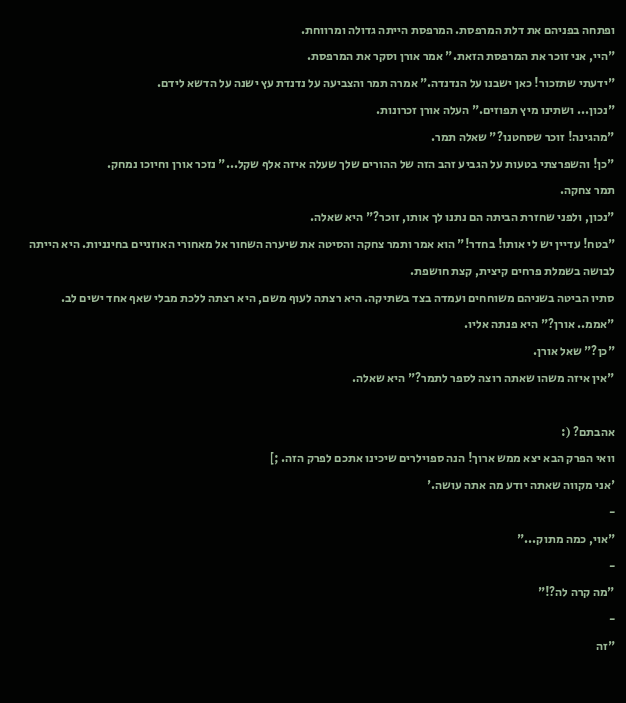ופתחה בפניהם את דלת המרפסת. המרפסת הייתה גדולה ומרווחת.
"היי, אני זוכר את המרפסת הזאת." אמר אורן וסקר את המרפסת.
"ידעתי שתזכור! כאן ישבנו על הנדנדה." אמרה תמר והצביעה על נדנדת עץ ישנה על הדשא לידם.
"נכון... ושתינו מיץ תפוזים." העלה אורן זכרונות.
"מהגינה! זוכר שסחטנו?" שאלה תמר.
"כן! והשפרצתי בטעות על הגביע זהב הזה של ההורים שלך שעלה איזה אלף שקל..." נזכר אורן וחיוכו נמחק.
תמר צחקה.
"נכון, ולפני שחזרת הביתה הם נתנו לך אותו, זוכר?" היא שאלה.
"בטח! עדיין יש לי אותו! בחדר!" הוא אמר ותמר צחקה והסיטה את שיערה השחור אל מאחורי האוזניים בחינניות. היא הייתה לבושה בשמלת פרחים קיצית, קצת חושפת.
סתיו הביטה בשניהם משוחחים ועמדה בצד בשתיקה. היא רצתה לעוף משם, היא רצתה ללכת מבלי שאף אחד ישים לב.
"אממ.. אורן?" היא פנתה אליו.
"כן?" שאל אורן.
"אין איזה משהו שאתה רוצה לספר לתמר?" היא שאלה.

אהבתם? (:
וואי הפרק הבא יצא ממש ארוך! הנה ספוילרים שיכינו אתכם לפרק הזה. ;]
'אני מקווה שאתה יודע מה אתה עושה.'
-
"אוי, כמה מתוק..."
-
"מה קרה לה?!"
-
"זה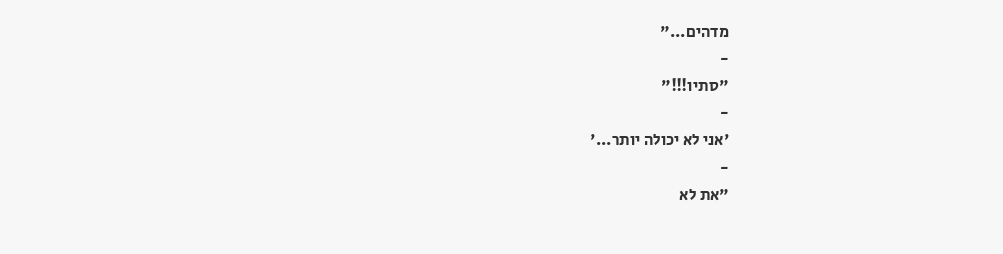מדהים..."
-
"סתיו!!!"
-
'אני לא יכולה יותר...'
-
"את לא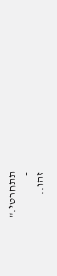תתחרטי."
-
זהו..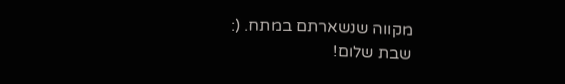מקווה שנשארתם במתח. (:
שבת שלום!